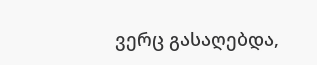ვერც გასაღებდა,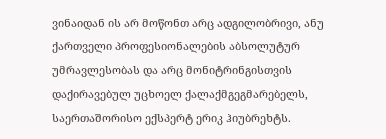ვინაიდან ის არ მოწონთ არც ადგილობრივი, ანუ ქართველი პროფესიონალების აბსოლუტურ უმრავლესობას და არც მონიტრინგისთვის დაქირავებულ უცხოელ ქალაქმგეგმარებელს, საერთაშორისო ექსპერტ ერიკ ჰიუბრეხტს.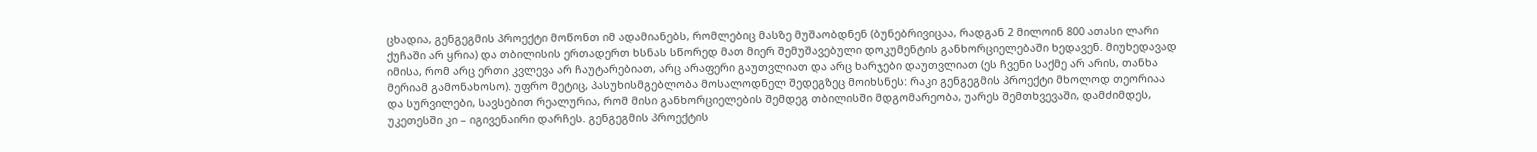ცხადია, გენგეგმის პროექტი მოწონთ იმ ადამიანებს, რომლებიც მასზე მუშაობდნენ (ბუნებრივიცაა, რადგან 2 მილოინ 800 ათასი ლარი ქუჩაში არ ყრია) და თბილისის ერთადერთ ხსნას სწორედ მათ მიერ შემუშავებული დოკუმენტის განხორციელებაში ხედავენ. მიუხედავად იმისა, რომ არც ერთი კვლევა არ ჩაუტარებიათ, არც არაფერი გაუთვლიათ და არც ხარჯები დაუთვლიათ (ეს ჩვენი საქმე არ არის, თანხა მერიამ გამონახოსო). უფრო მეტიც, პასუხისმგებლობა მოსალოდნელ შედეგზეც მოიხსნეს: რაკი გენგეგმის პროექტი მხოლოდ თეორიაა და სურვილები, სავსებით რეალურია, რომ მისი განხორციელების შემდეგ თბილისში მდგომარეობა, უარეს შემთხვევაში, დამძიმდეს, უკეთესში კი – იგივენაირი დარჩეს. გენგეგმის პროექტის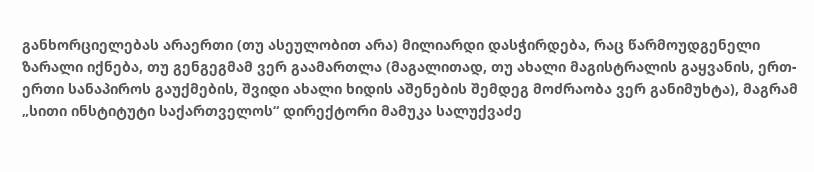განხორციელებას არაერთი (თუ ასეულობით არა) მილიარდი დასჭირდება, რაც წარმოუდგენელი ზარალი იქნება, თუ გენგეგმამ ვერ გაამართლა (მაგალითად, თუ ახალი მაგისტრალის გაყვანის, ერთ-ერთი სანაპიროს გაუქმების, შვიდი ახალი ხიდის აშენების შემდეგ მოძრაობა ვერ განიმუხტა), მაგრამ „სითი ინსტიტუტი საქართველოს“ დირექტორი მამუკა სალუქვაძე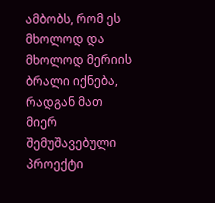ამბობს, რომ ეს მხოლოდ და მხოლოდ მერიის ბრალი იქნება, რადგან მათ მიერ შემუშავებული პროექტი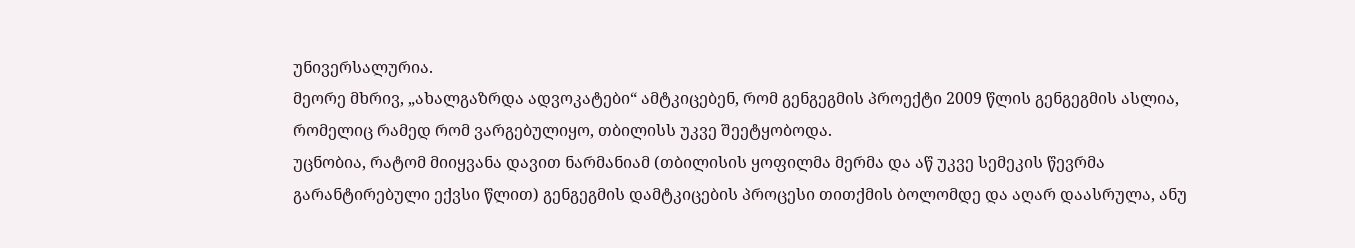უნივერსალურია.
მეორე მხრივ, „ახალგაზრდა ადვოკატები“ ამტკიცებენ, რომ გენგეგმის პროექტი 2009 წლის გენგეგმის ასლია, რომელიც რამედ რომ ვარგებულიყო, თბილისს უკვე შეეტყობოდა.
უცნობია, რატომ მიიყვანა დავით ნარმანიამ (თბილისის ყოფილმა მერმა და აწ უკვე სემეკის წევრმა გარანტირებული ექვსი წლით) გენგეგმის დამტკიცების პროცესი თითქმის ბოლომდე და აღარ დაასრულა, ანუ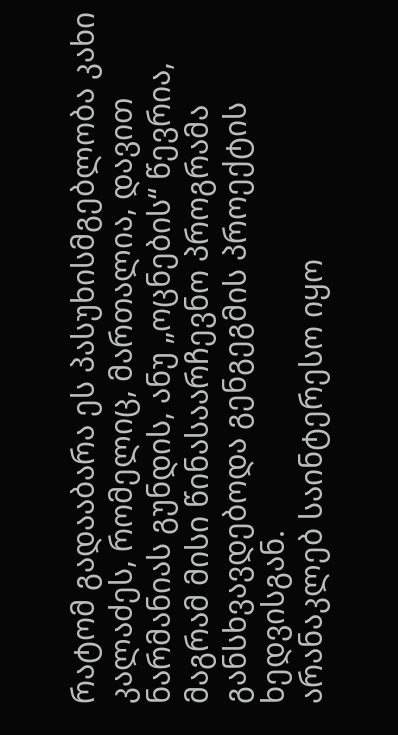რატომ გადააბარა ეს პასუხისმგებლობა კახი კალაძეს, რომელიც, მართალია, დავით ნარმანიას გუნდის, ანუ „ოცნების“ წევრია, მაგრამ მისი წინასაარჩევნო პროგრამა განსხვავდებოდა გენგეგმის პროექტის ხედვისგან.
არანაკლებ საინტერესო იყო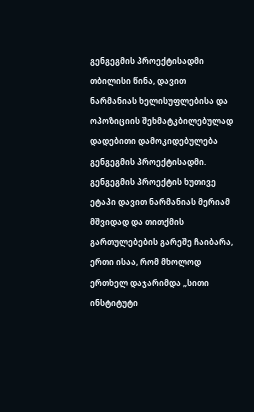გენგეგმის პროექტისადმი თბილისი წინა, დავით ნარმანიას ხელისუფლებისა და ოპოზიციის შეხმატკბილებულად დადებითი დამოკიდებულება გენგეგმის პროექტისადმი. გენგეგმის პროექტის ხუთივე ეტაპი დავით ნარმანიას მერიამ მშვიდად და თითქმის გართულებების გარეშე ჩაიბარა, ერთი ისაა, რომ მხოლოდ ერთხელ დაჯარიმდა „სითი ინსტიტუტი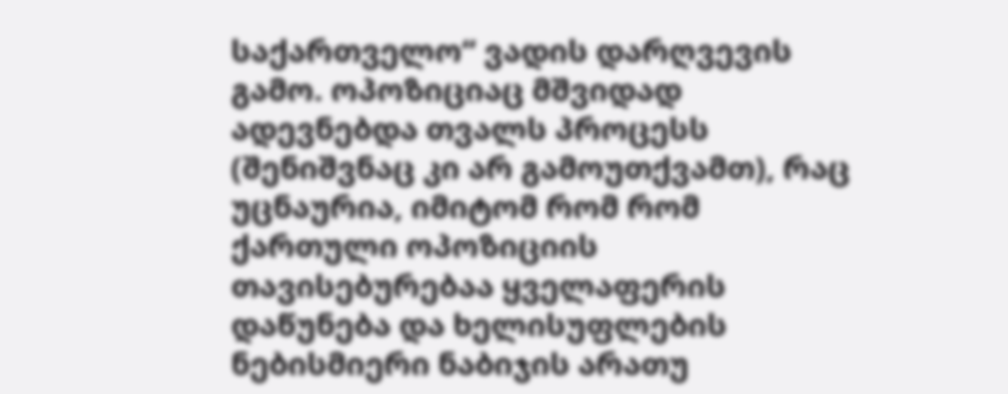საქართველო“ ვადის დარღვევის გამო. ოპოზიციაც მშვიდად ადევნებდა თვალს პროცესს (შენიშვნაც კი არ გამოუთქვამთ), რაც უცნაურია, იმიტომ რომ რომ ქართული ოპოზიციის თავისებურებაა ყველაფერის დაწუნება და ხელისუფლების ნებისმიერი ნაბიჯის არათუ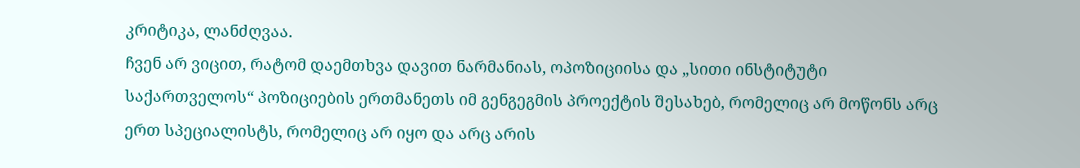კრიტიკა, ლანძღვაა.
ჩვენ არ ვიცით, რატომ დაემთხვა დავით ნარმანიას, ოპოზიციისა და „სითი ინსტიტუტი საქართველოს“ პოზიციების ერთმანეთს იმ გენგეგმის პროექტის შესახებ, რომელიც არ მოწონს არც ერთ სპეციალისტს, რომელიც არ იყო და არც არის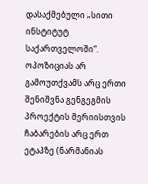დასაქმებული „სითი ინსტიტუტ საქართველოში“.
ოპოზიციას არ გამოუთქვამს არც ერთი შენიშვნა გენგეგმის პროექტის მერიისთვის ჩაბარების არც ერთ ეტაპზე (ნარმანიას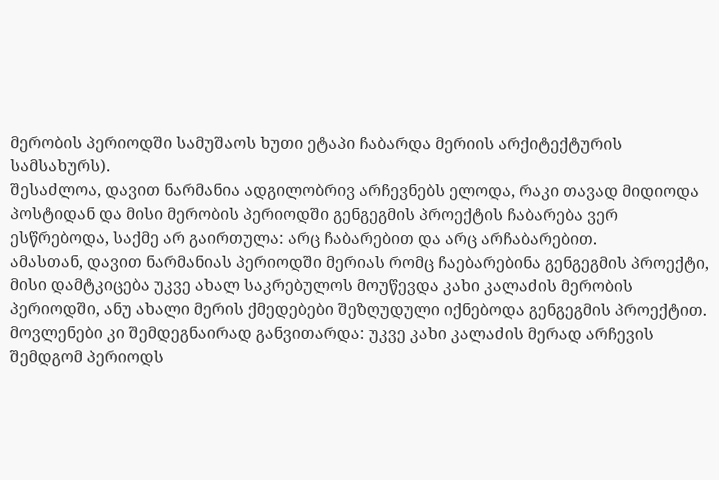მერობის პერიოდში სამუშაოს ხუთი ეტაპი ჩაბარდა მერიის არქიტექტურის სამსახურს).
შესაძლოა, დავით ნარმანია ადგილობრივ არჩევნებს ელოდა, რაკი თავად მიდიოდა პოსტიდან და მისი მერობის პერიოდში გენგეგმის პროექტის ჩაბარება ვერ ესწრებოდა, საქმე არ გაირთულა: არც ჩაბარებით და არც არჩაბარებით.
ამასთან, დავით ნარმანიას პერიოდში მერიას რომც ჩაებარებინა გენგეგმის პროექტი, მისი დამტკიცება უკვე ახალ საკრებულოს მოუწევდა კახი კალაძის მერობის პერიოდში, ანუ ახალი მერის ქმედებები შეზღუდული იქნებოდა გენგეგმის პროექტით.
მოვლენები კი შემდეგნაირად განვითარდა: უკვე კახი კალაძის მერად არჩევის შემდგომ პერიოდს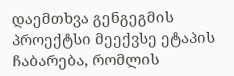დაემთხვა გენგეგმის პროექტსი მეექვსე ეტაპის ჩაბარება, რომლის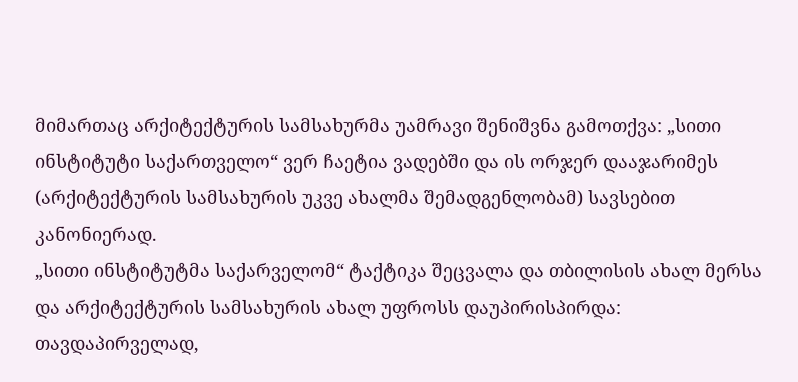მიმართაც არქიტექტურის სამსახურმა უამრავი შენიშვნა გამოთქვა: „სითი ინსტიტუტი საქართველო“ ვერ ჩაეტია ვადებში და ის ორჯერ დააჯარიმეს (არქიტექტურის სამსახურის უკვე ახალმა შემადგენლობამ) სავსებით კანონიერად.
„სითი ინსტიტუტმა საქარველომ“ ტაქტიკა შეცვალა და თბილისის ახალ მერსა და არქიტექტურის სამსახურის ახალ უფროსს დაუპირისპირდა: თავდაპირველად,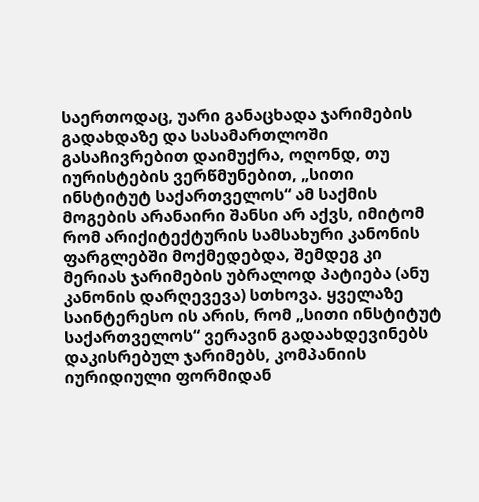საერთოდაც, უარი განაცხადა ჯარიმების გადახდაზე და სასამართლოში გასაჩივრებით დაიმუქრა, ოღონდ, თუ იურისტების ვერწმუნებით, „სითი ინსტიტუტ საქართველოს“ ამ საქმის მოგების არანაირი შანსი არ აქვს, იმიტომ რომ არიქიტექტურის სამსახური კანონის ფარგლებში მოქმედებდა, შემდეგ კი მერიას ჯარიმების უბრალოდ პატიება (ანუ კანონის დარღევევა) სთხოვა. ყველაზე საინტერესო ის არის, რომ „სითი ინსტიტუტ საქართველოს“ ვერავინ გადაახდევინებს დაკისრებულ ჯარიმებს, კომპანიის იურიდიული ფორმიდან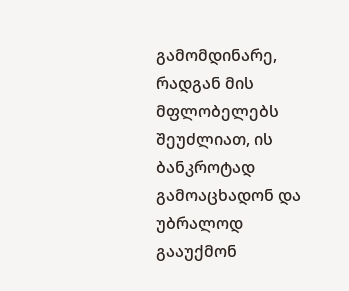გამომდინარე, რადგან მის მფლობელებს შეუძლიათ, ის ბანკროტად გამოაცხადონ და უბრალოდ გააუქმონ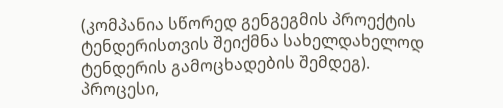(კომპანია სწორედ გენგეგმის პროექტის ტენდერისთვის შეიქმნა სახელდახელოდ ტენდერის გამოცხადების შემდეგ).
პროცესი,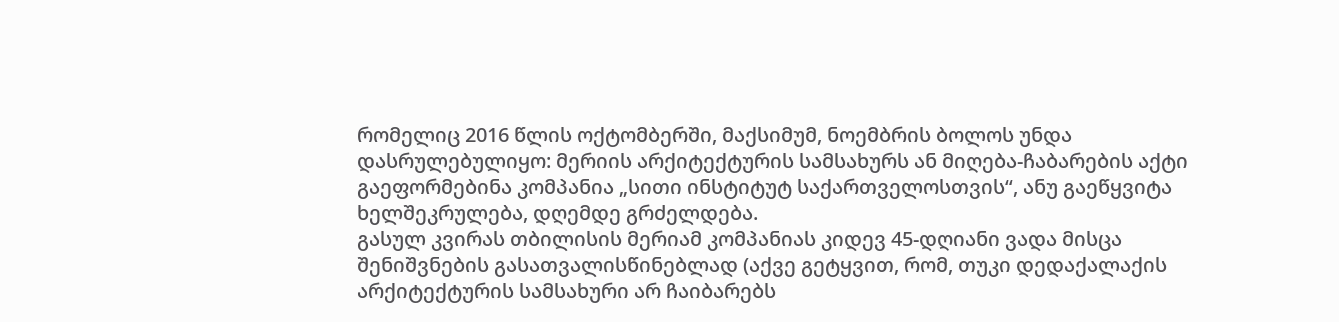რომელიც 2016 წლის ოქტომბერში, მაქსიმუმ, ნოემბრის ბოლოს უნდა დასრულებულიყო: მერიის არქიტექტურის სამსახურს ან მიღება-ჩაბარების აქტი გაეფორმებინა კომპანია „სითი ინსტიტუტ საქართველოსთვის“, ანუ გაეწყვიტა ხელშეკრულება, დღემდე გრძელდება.
გასულ კვირას თბილისის მერიამ კომპანიას კიდევ 45-დღიანი ვადა მისცა შენიშვნების გასათვალისწინებლად (აქვე გეტყვით, რომ, თუკი დედაქალაქის არქიტექტურის სამსახური არ ჩაიბარებს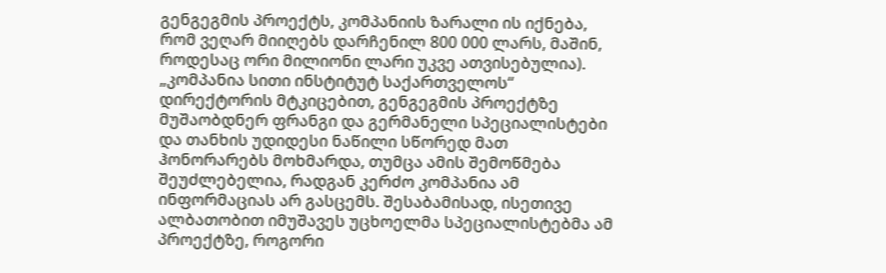გენგეგმის პროექტს, კომპანიის ზარალი ის იქნება, რომ ვეღარ მიიღებს დარჩენილ 800 000 ლარს, მაშინ, როდესაც ორი მილიონი ლარი უკვე ათვისებულია). „კომპანია სითი ინსტიტუტ საქართველოს“ დირექტორის მტკიცებით, გენგეგმის პროექტზე მუშაობდნერ ფრანგი და გერმანელი სპეციალისტები და თანხის უდიდესი ნაწილი სწორედ მათ ჰონორარებს მოხმარდა, თუმცა ამის შემოწმება შეუძლებელია, რადგან კერძო კომპანია ამ ინფორმაციას არ გასცემს. შესაბამისად, ისეთივე ალბათობით იმუშავეს უცხოელმა სპეციალისტებმა ამ პროექტზე, როგორი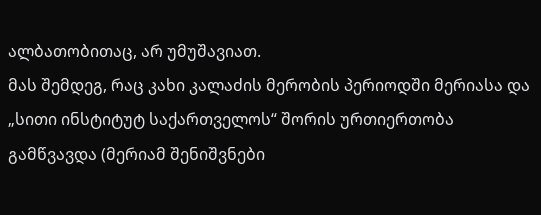ალბათობითაც, არ უმუშავიათ.
მას შემდეგ, რაც კახი კალაძის მერობის პერიოდში მერიასა და „სითი ინსტიტუტ საქართველოს“ შორის ურთიერთობა გამწვავდა (მერიამ შენიშვნები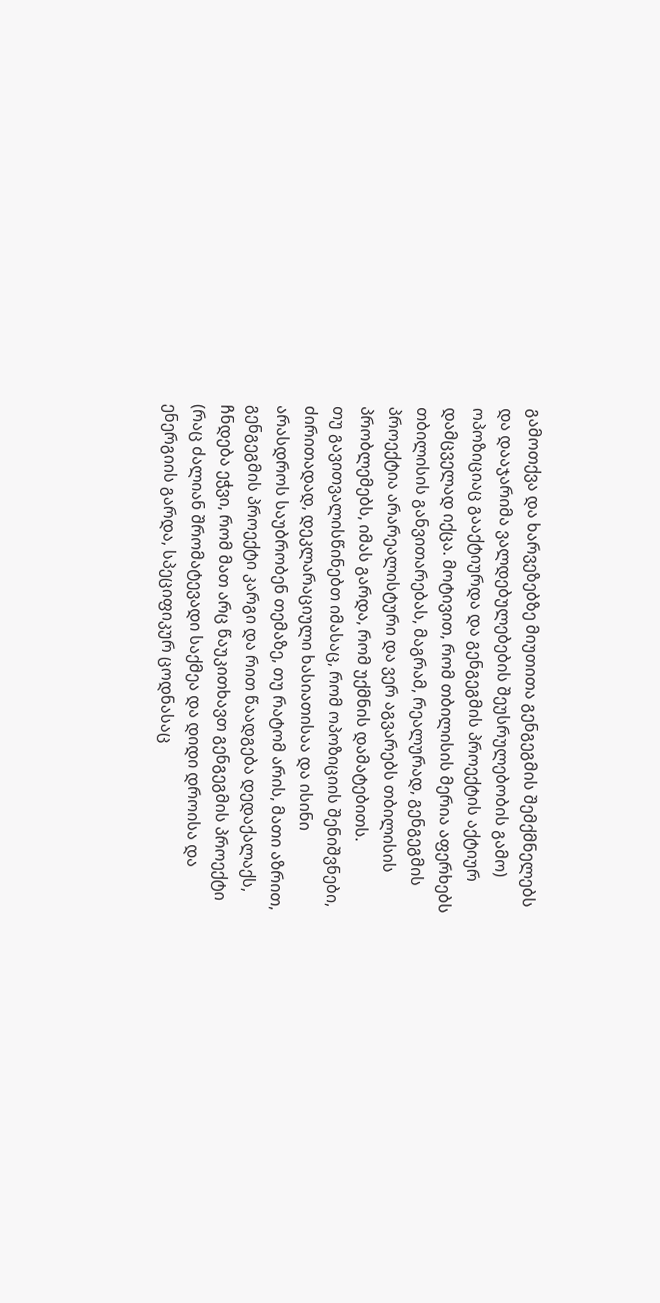გამოთქვა და ხარვეზებზე მიუთითა გენგეგმის შემქმნელებს და დააჯარიმა ვალდებულებების შეუსრულებობის გამო) ოპოზიციაც გააქტიურდა და გენგეგმის პროექტის აქტიურ დამცველად იქცა. მოტივით, რომ თბილისის მერია აფერხებს თბილისის განვითარებას, მაგრამ, რეალურად, გენგეგმის პროექტია არარეალისტური და ვერ აგვარებს თბილისის პრობლემებს, იმას გარდა, რომ უქმნის დამატებითს.
თუ გავითვალისწინებთ იმასაც, რომ ოპოზიციის შენიშვნები, ძირითადად, დეკლარაციული ხასიათისაა და ისინი არასდროს საუბრობენ თემაზე, თუ რატომ არის, მათი აზრით, გენგეგმის პროექტი კარგი და რით წაადგება დედაქალაქს, ჩნდება ეჭვი, რომ მათ არც წაუკითხავთ გენგეგმის პროექტი (რაც ძალიან შრომატევადი საქმეა და დიდი დროისა და ენერგიის გარდა, სპეციფიკურ ცოდნასაც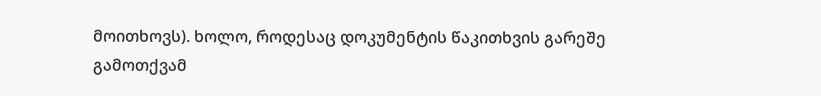მოითხოვს). ხოლო, როდესაც დოკუმენტის წაკითხვის გარეშე გამოთქვამ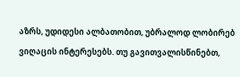აზრს, უდიდესი ალბათობით, უბრალოდ ლობირებ ვიღაცის ინტერესებს. თუ გავითვალისწინებთ,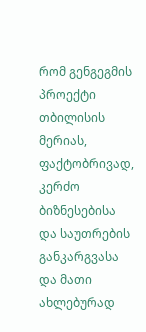რომ გენგეგმის პროექტი თბილისის მერიას, ფაქტობრივად, კერძო ბიზნესებისა და საუთრების განკარგვასა და მათი ახლებურად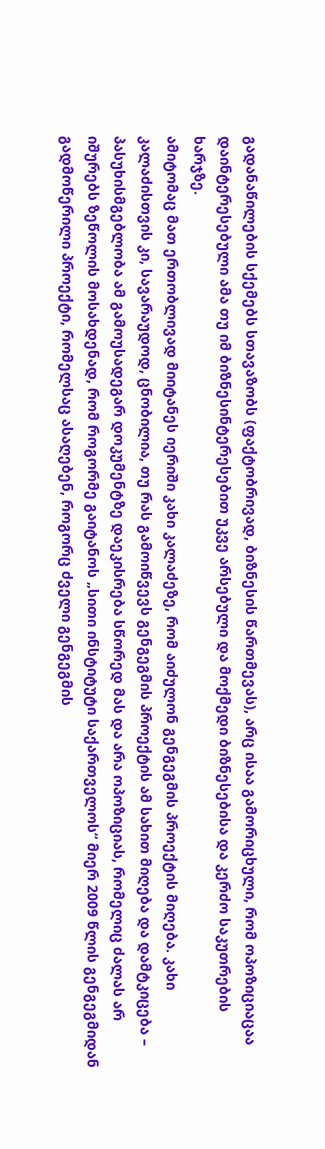გადანაწილების სქემებს სთავაზობს (ფაქტობრივად, ბიზნესის წართმევას), არც ისაა გამორიცხული, რომ ოპოზიციაცაა დაინტერესებული ამა თუ იმ ბიზნესინტერესებით უკვე არსებული და მოქმედი ბიზნესებისა და კერძო საკუთრების ხარჯზე.
ამიტომაც მათ ერთობლივად მიიტანეს იერიში კახი კალაძეზე, რომ აიძულონ გენგეგმის პროექტის მიღება. კახი კალაძისთვის კი, სავარაუდოდ, ცნობილია, თუ რას გამოიწვევს გენგეგმის პროექტის ამ სახით მიღება და დამტკიცება – პასუხისმგებლობა ამ გამოუსადეგარ დოკუმენტზე დაეკისრება სწორედ მას და არა ოპოზიციას, რომელიც ძალას არ იშურებს ზეწოლის მოსახდენად, რომ როგორმე გაიტანოს „სითი ინსტიტუტი საქართველოს“ მიერ 2009 წლის გენგეგმიდან გადმოწერილი პროექტი, რომელსაც ასაღებენ, როგორც ძველი გენგეგმის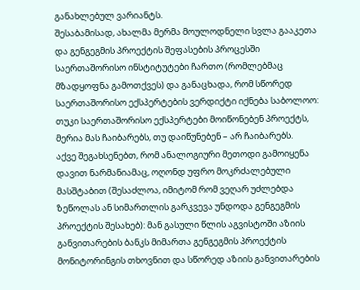განახლებულ ვარიანტს.
შესაბამისად, ახალმა მერმა მოულოდნელი სვლა გააკეთა და გენგეგმის პროექტის შეფასების პროცესში საერთაშორისო ინსტიტუტები ჩართო (რომლებმაც მზადყოფნა გამოთქვეს) და განაცხადა, რომ სწორედ საერთაშორისო ექსპერტების ვერდიქტი იქნება საბოლოო: თუკი საერთაშორისო ექსპერტები მოიწონებენ პროექტს, მერია მას ჩაიბარებს, თუ დაიწუნებენ – არ ჩაიბარებს.
აქვე შეგახსენებთ, რომ ანალოგიური მეთოდი გამოიყენა დავით ნარმანიამაც, ოღონდ უფრო მოკრძალებული მასშტაბით (შესაძლოა, იმიტომ რომ ვეღარ უძლებდა ზეწოლას ან სიმართლის გარკვევა უნდოდა გენგეგმის პროექტის შესახებ): მან გასული წლის აგვისტოში აზიის განვითარების ბანკს მიმართა გენგეგმის პროექტის მონიტორინგის თხოვნით და სწორედ აზიის განვითარების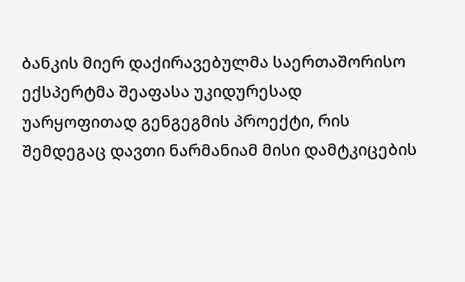ბანკის მიერ დაქირავებულმა საერთაშორისო ექსპერტმა შეაფასა უკიდურესად უარყოფითად გენგეგმის პროექტი, რის შემდეგაც დავთი ნარმანიამ მისი დამტკიცების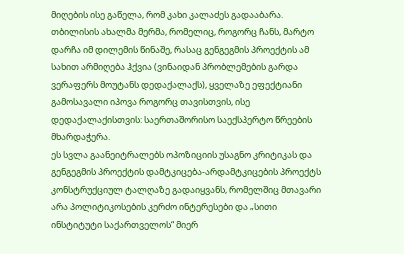მიღების ისე გაწელა, რომ კახი კალაძეს გადააბარა.
თბილისის ახალმა მერმა, რომელიც, როგორც ჩანს, მარტო დარჩა იმ დილემის წინაშე, რასაც გენგეგმის პროექტის ამ სახით არმიღება ჰქვია (ვინაიდან პრობლემების გარდა ვერაფერს მოუტანს დედაქალაქს), ყველაზე ეფექტიანი გამოსავალი იპოვა როგორც თავისთვის, ისე დედაქალაქისთვის: საერთაშორისო საექსპერტო წრეების მხარდაჭერა.
ეს სვლა გაანეიტრალებს ოპოზიციის უსაგნო კრიტიკას და გენგეგმის პროექტის დამტკიცება-არდამტკიცების პროექტს კონსტრუქციულ ტალღაზე გადაიყვანს, რომელშიც მთავარი არა პოლიტიკოსების კერძო ინტერესები და „სითი ინსტიტუტი საქართველოს“ მიერ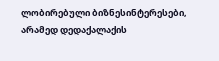ლობირებული ბიზნესინტერესები, არამედ დედაქალაქის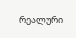რეალური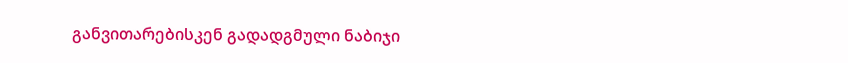განვითარებისკენ გადადგმული ნაბიჯი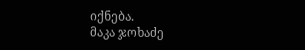იქნება.
მაკა ჯოხაძე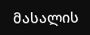მასალის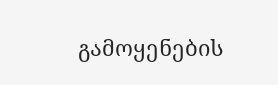გამოყენების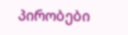პირობები